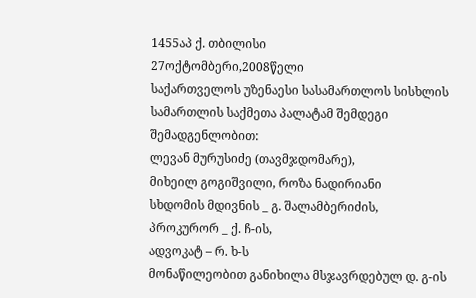1455აპ ქ. თბილისი
27ოქტომბერი,2008წელი
საქართველოს უზენაესი სასამართლოს სისხლის სამართლის საქმეთა პალატამ შემდეგი შემადგენლობით:
ლევან მურუსიძე (თავმჯდომარე),
მიხეილ გოგიშვილი, როზა ნადირიანი
სხდომის მდივნის _ გ. შალამბერიძის,
პროკურორ _ ქ. ჩ-ის,
ადვოკატ – რ. ხ-ს
მონაწილეობით განიხილა მსჯავრდებულ დ. გ-ის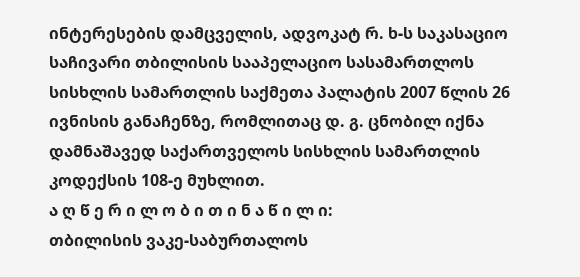ინტერესების დამცველის, ადვოკატ რ. ხ-ს საკასაციო საჩივარი თბილისის სააპელაციო სასამართლოს სისხლის სამართლის საქმეთა პალატის 2007 წლის 26 ივნისის განაჩენზე, რომლითაც დ. გ. ცნობილ იქნა დამნაშავედ საქართველოს სისხლის სამართლის კოდექსის 108-ე მუხლით.
ა ღ წ ე რ ი ლ ო ბ ი თ ი ნ ა წ ი ლ ი:
თბილისის ვაკე-საბურთალოს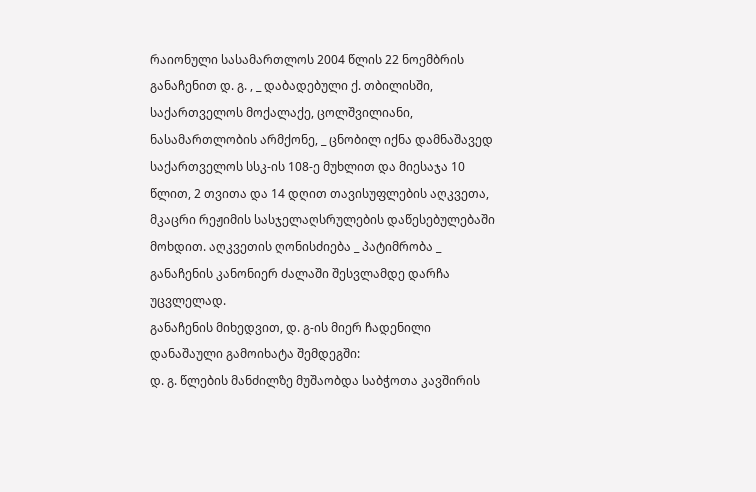რაიონული სასამართლოს 2004 წლის 22 ნოემბრის განაჩენით დ. გ. , _ დაბადებული ქ. თბილისში, საქართველოს მოქალაქე, ცოლშვილიანი, ნასამართლობის არმქონე, _ ცნობილ იქნა დამნაშავედ საქართველოს სსკ-ის 108-ე მუხლით და მიესაჯა 10 წლით, 2 თვითა და 14 დღით თავისუფლების აღკვეთა, მკაცრი რეჟიმის სასჯელაღსრულების დაწესებულებაში მოხდით. აღკვეთის ღონისძიება _ პატიმრობა _ განაჩენის კანონიერ ძალაში შესვლამდე დარჩა უცვლელად.
განაჩენის მიხედვით, დ. გ-ის მიერ ჩადენილი დანაშაული გამოიხატა შემდეგში:
დ. გ. წლების მანძილზე მუშაობდა საბჭოთა კავშირის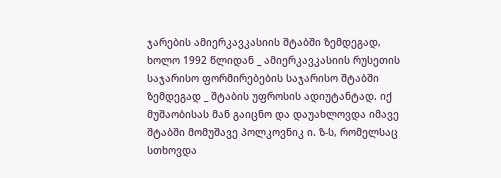ჯარების ამიერკავკასიის შტაბში ზემდეგად, ხოლო 1992 წლიდან _ ამიერკავკასიის რუსეთის საჯარისო ფორმირებების საჯარისო შტაბში ზემდეგად _ შტაბის უფროსის ადიუტანტად. იქ მუშაობისას მან გაიცნო და დაუახლოვდა იმავე შტაბში მომუშავე პოლკოვნიკ ი. ზ-ს, რომელსაც სთხოვდა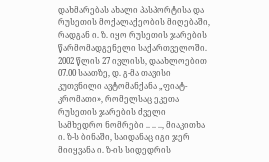დახმარებას ახალი პასპორტისა და რუსეთის მოქალაქეობის მიღებაში, რადგან ი. ზ. იყო რუსეთის ჯარების წარმომადგენელი საქართველოში. 2002 წლის 27 ივლისს, დაახლოებით 07.00 საათზე, დ. გ-მა თავისი კუთვნილი ავტომანქანა „ფიატ-კრომათი», რომელსაც ეკეთა რუსეთის ჯარების ძველი სამხედრო ნომრები .. .. .., მიაკითხა ი. ზ-ს ბინაში, საიდანაც იგი ჯერ მიიყვანა ი. ზ-ის სიდედრის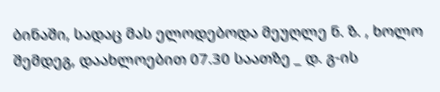ბინაში, სადაც მას ელოდებოდა მეუღლე ნ. ზ. , ხოლო შემდეგ, დაახლოებით 07.30 საათზე _ დ. გ-ის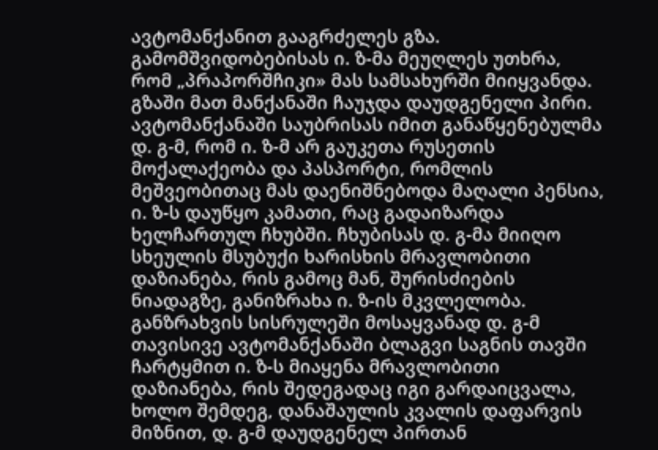ავტომანქანით გააგრძელეს გზა. გამომშვიდობებისას ი. ზ-მა მეუღლეს უთხრა, რომ „პრაპორშჩიკი» მას სამსახურში მიიყვანდა. გზაში მათ მანქანაში ჩაუჯდა დაუდგენელი პირი. ავტომანქანაში საუბრისას იმით განაწყენებულმა დ. გ-მ, რომ ი. ზ-მ არ გაუკეთა რუსეთის მოქალაქეობა და პასპორტი, რომლის მეშვეობითაც მას დაენიშნებოდა მაღალი პენსია, ი. ზ-ს დაუწყო კამათი, რაც გადაიზარდა ხელჩართულ ჩხუბში. ჩხუბისას დ. გ-მა მიიღო სხეულის მსუბუქი ხარისხის მრავლობითი დაზიანება, რის გამოც მან, შურისძიების ნიადაგზე, განიზრახა ი. ზ-ის მკვლელობა. განზრახვის სისრულეში მოსაყვანად დ. გ-მ თავისივე ავტომანქანაში ბლაგვი საგნის თავში ჩარტყმით ი. ზ-ს მიაყენა მრავლობითი დაზიანება, რის შედეგადაც იგი გარდაიცვალა, ხოლო შემდეგ, დანაშაულის კვალის დაფარვის მიზნით, დ. გ-მ დაუდგენელ პირთან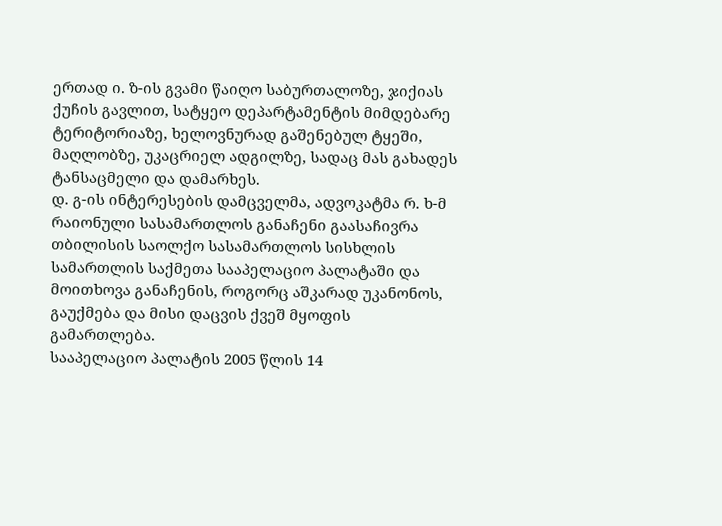ერთად ი. ზ-ის გვამი წაიღო საბურთალოზე, ჯიქიას ქუჩის გავლით, სატყეო დეპარტამენტის მიმდებარე ტერიტორიაზე, ხელოვნურად გაშენებულ ტყეში, მაღლობზე, უკაცრიელ ადგილზე, სადაც მას გახადეს ტანსაცმელი და დამარხეს.
დ. გ-ის ინტერესების დამცველმა, ადვოკატმა რ. ხ-მ რაიონული სასამართლოს განაჩენი გაასაჩივრა თბილისის საოლქო სასამართლოს სისხლის სამართლის საქმეთა სააპელაციო პალატაში და მოითხოვა განაჩენის, როგორც აშკარად უკანონოს, გაუქმება და მისი დაცვის ქვეშ მყოფის გამართლება.
სააპელაციო პალატის 2005 წლის 14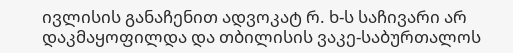ივლისის განაჩენით ადვოკატ რ. ხ-ს საჩივარი არ დაკმაყოფილდა და თბილისის ვაკე-საბურთალოს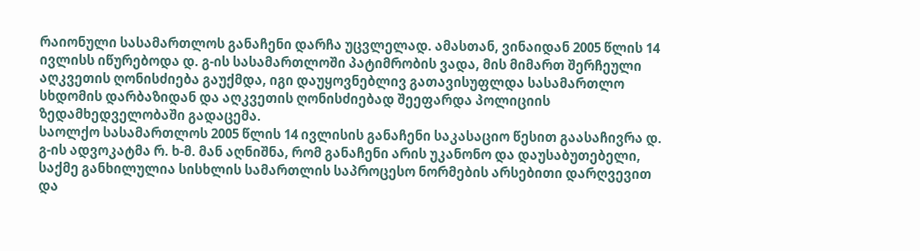რაიონული სასამართლოს განაჩენი დარჩა უცვლელად. ამასთან, ვინაიდან 2005 წლის 14 ივლისს იწურებოდა დ. გ-ის სასამართლოში პატიმრობის ვადა, მის მიმართ შერჩეული აღკვეთის ღონისძიება გაუქმდა, იგი დაუყოვნებლივ გათავისუფლდა სასამართლო სხდომის დარბაზიდან და აღკვეთის ღონისძიებად შეეფარდა პოლიციის ზედამხედველობაში გადაცემა.
საოლქო სასამართლოს 2005 წლის 14 ივლისის განაჩენი საკასაციო წესით გაასაჩივრა დ. გ-ის ადვოკატმა რ. ხ-მ. მან აღნიშნა, რომ განაჩენი არის უკანონო და დაუსაბუთებელი, საქმე განხილულია სისხლის სამართლის საპროცესო ნორმების არსებითი დარღვევით და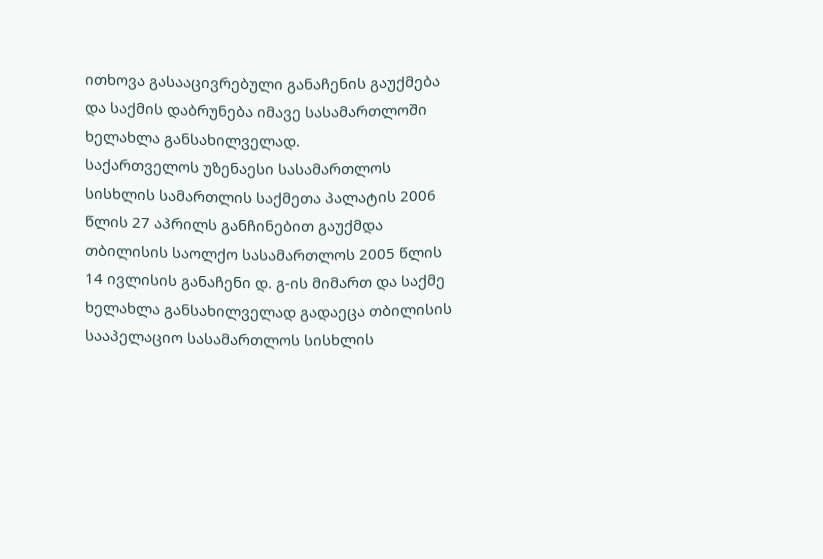ითხოვა გასააცივრებული განაჩენის გაუქმება და საქმის დაბრუნება იმავე სასამართლოში ხელახლა განსახილველად.
საქართველოს უზენაესი სასამართლოს სისხლის სამართლის საქმეთა პალატის 2006 წლის 27 აპრილს განჩინებით გაუქმდა თბილისის საოლქო სასამართლოს 2005 წლის 14 ივლისის განაჩენი დ. გ-ის მიმართ და საქმე ხელახლა განსახილველად გადაეცა თბილისის სააპელაციო სასამართლოს სისხლის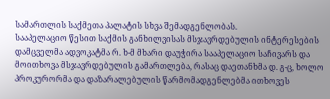სამართლის საქმეთა პალატის სხვა შემადგენლობას.
სააპელაციო წესით საქმის განხილვისას მსჯავრდებულის ინტერესების დამცველმა ადვოკატმა რ. ხ-მ მხარი დაუჭირა სააპელაციო საჩივარს და მოითხოვა მსჯავრდებულის გამართლება, რასაც დაეთანხმა დ. გ-ც, ხოლო პროკურორმა და დაზარალებულის წარმომადგენლებმა ითხოვეს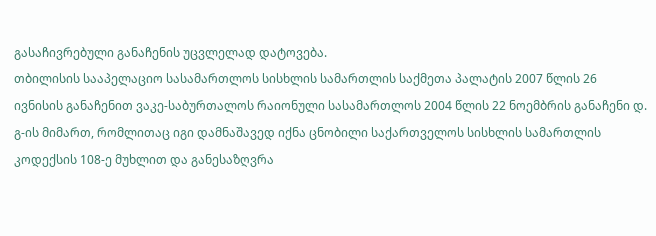გასაჩივრებული განაჩენის უცვლელად დატოვება.
თბილისის სააპელაციო სასამართლოს სისხლის სამართლის საქმეთა პალატის 2007 წლის 26 ივნისის განაჩენით ვაკე-საბურთალოს რაიონული სასამართლოს 2004 წლის 22 ნოემბრის განაჩენი დ. გ-ის მიმართ, რომლითაც იგი დამნაშავედ იქნა ცნობილი საქართველოს სისხლის სამართლის კოდექსის 108-ე მუხლით და განესაზღვრა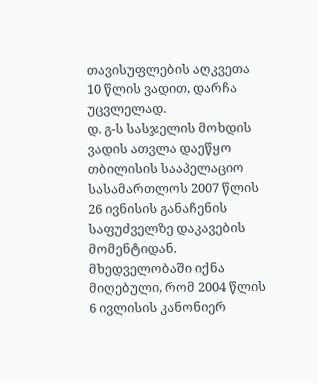თავისუფლების აღკვეთა 10 წლის ვადით, დარჩა უცვლელად.
დ. გ-ს სასჯელის მოხდის ვადის ათვლა დაეწყო თბილისის სააპელაციო სასამართლოს 2007 წლის 26 ივნისის განაჩენის საფუძველზე დაკავების მომენტიდან. მხედველობაში იქნა მიღებული, რომ 2004 წლის 6 ივლისის კანონიერ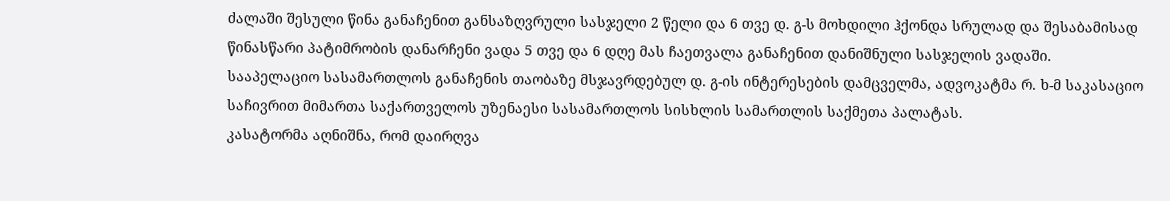ძალაში შესული წინა განაჩენით განსაზღვრული სასჯელი 2 წელი და 6 თვე დ. გ-ს მოხდილი ჰქონდა სრულად და შესაბამისად წინასწარი პატიმრობის დანარჩენი ვადა 5 თვე და 6 დღე მას ჩაეთვალა განაჩენით დანიშნული სასჯელის ვადაში.
სააპელაციო სასამართლოს განაჩენის თაობაზე მსჯავრდებულ დ. გ-ის ინტერესების დამცველმა, ადვოკატმა რ. ხ-მ საკასაციო საჩივრით მიმართა საქართველოს უზენაესი სასამართლოს სისხლის სამართლის საქმეთა პალატას.
კასატორმა აღნიშნა, რომ დაირღვა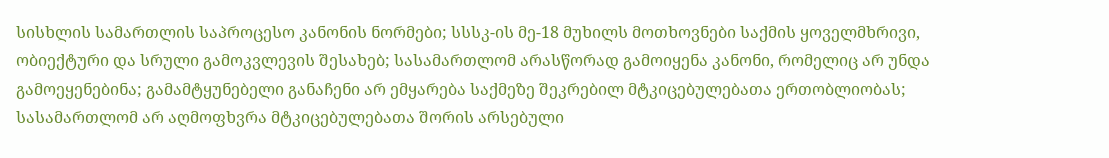სისხლის სამართლის საპროცესო კანონის ნორმები; სსსკ-ის მე-18 მუხილს მოთხოვნები საქმის ყოველმხრივი, ობიექტური და სრული გამოკვლევის შესახებ; სასამართლომ არასწორად გამოიყენა კანონი, რომელიც არ უნდა გამოეყენებინა; გამამტყუნებელი განაჩენი არ ემყარება საქმეზე შეკრებილ მტკიცებულებათა ერთობლიობას; სასამართლომ არ აღმოფხვრა მტკიცებულებათა შორის არსებული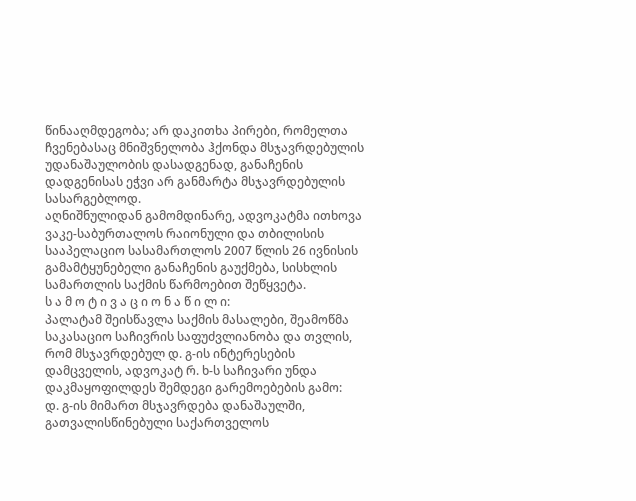წინააღმდეგობა; არ დაკითხა პირები, რომელთა ჩვენებასაც მნიშვნელობა ჰქონდა მსჯავრდებულის უდანაშაულობის დასადგენად, განაჩენის დადგენისას ეჭვი არ განმარტა მსჯავრდებულის სასარგებლოდ.
აღნიშნულიდან გამომდინარე, ადვოკატმა ითხოვა ვაკე-საბურთალოს რაიონული და თბილისის სააპელაციო სასამართლოს 2007 წლის 26 ივნისის გამამტყუნებელი განაჩენის გაუქმება, სისხლის სამართლის საქმის წარმოებით შეწყვეტა.
ს ა მ ო ტ ი ვ ა ც ი ო ნ ა წ ი ლ ი:
პალატამ შეისწავლა საქმის მასალები, შეამოწმა საკასაციო საჩივრის საფუძვლიანობა და თვლის, რომ მსჯავრდებულ დ. გ-ის ინტერესების დამცველის, ადვოკატ რ. ხ-ს საჩივარი უნდა დაკმაყოფილდეს შემდეგი გარემოებების გამო:
დ. გ-ის მიმართ მსჯავრდება დანაშაულში, გათვალისწინებული საქართველოს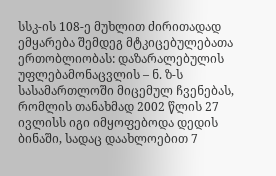სსკ-ის 108-ე მუხლით ძირითადად ემყარება შემდეგ მტკიცებულებათა ერთობლიობას: დაზარალებულის უფლებამონაცვლის – ნ. ზ-ს სასამართლოში მიცემულ ჩვენებას, რომლის თანახმად 2002 წლის 27 ივლისს იგი იმყოფებოდა დედის ბინაში, სადაც დაახლოებით 7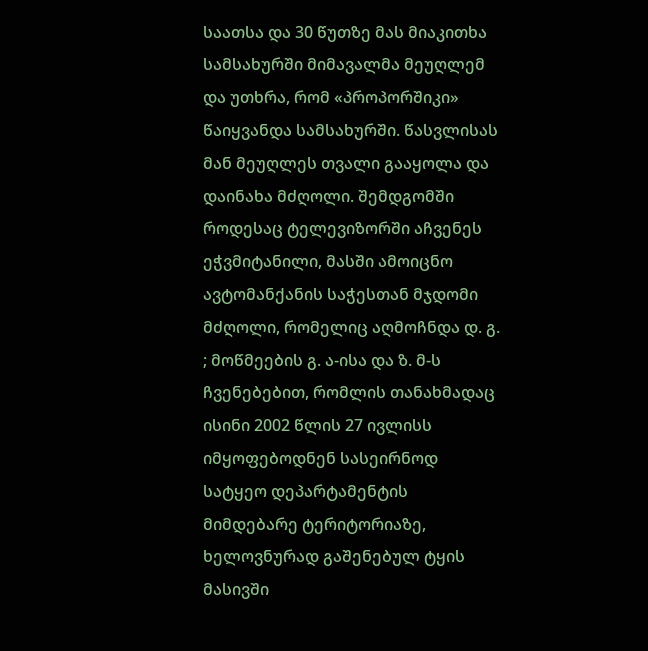საათსა და 30 წუთზე მას მიაკითხა სამსახურში მიმავალმა მეუღლემ და უთხრა, რომ «პროპორშიკი» წაიყვანდა სამსახურში. წასვლისას მან მეუღლეს თვალი გააყოლა და დაინახა მძღოლი. შემდგომში როდესაც ტელევიზორში აჩვენეს ეჭვმიტანილი, მასში ამოიცნო ავტომანქანის საჭესთან მჯდომი მძღოლი, რომელიც აღმოჩნდა დ. გ. ; მოწმეების გ. ა-ისა და ზ. მ-ს ჩვენებებით, რომლის თანახმადაც ისინი 2002 წლის 27 ივლისს იმყოფებოდნენ სასეირნოდ სატყეო დეპარტამენტის მიმდებარე ტერიტორიაზე, ხელოვნურად გაშენებულ ტყის მასივში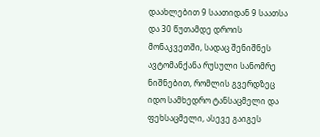დაახლებით 9 საათიდან 9 საათსა და 30 წუთამდე დროის მონაკვეთში, სადაც შენიშნეს ავტომანქანა რუსული სანომრე ნიშნებით, რომლის გვერდზეც იდო სამხედრო ტანსაცმელი და ფეხსაცმელი, ასევე გაიგეს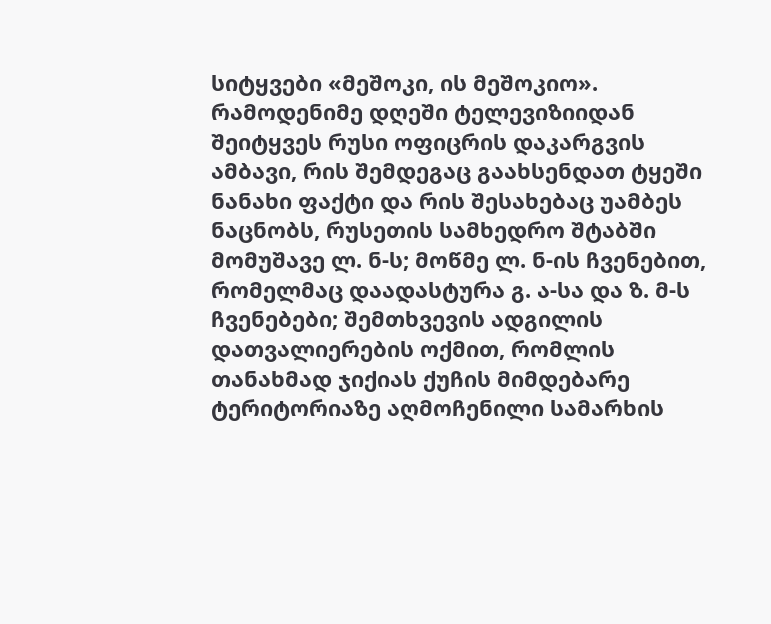სიტყვები «მეშოკი, ის მეშოკიო». რამოდენიმე დღეში ტელევიზიიდან შეიტყვეს რუსი ოფიცრის დაკარგვის ამბავი, რის შემდეგაც გაახსენდათ ტყეში ნანახი ფაქტი და რის შესახებაც უამბეს ნაცნობს, რუსეთის სამხედრო შტაბში მომუშავე ლ. ნ-ს; მოწმე ლ. ნ-ის ჩვენებით, რომელმაც დაადასტურა გ. ა-სა და ზ. მ-ს ჩვენებები; შემთხვევის ადგილის დათვალიერების ოქმით, რომლის თანახმად ჯიქიას ქუჩის მიმდებარე ტერიტორიაზე აღმოჩენილი სამარხის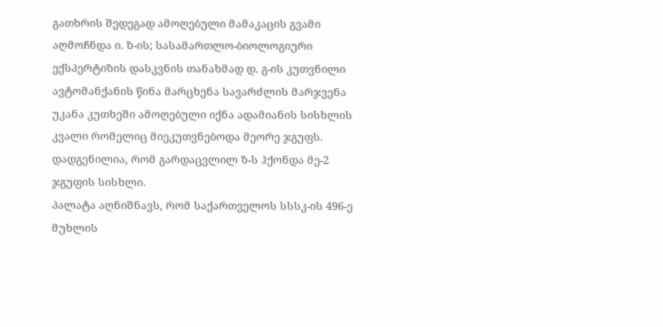გათხრის შედეგად ამოღებული მამაკაცის გვამი აღმოჩნდა ი. ზ-ის; სასამართლო-ბიოლოგიური ექსპერტიზის დასკვნის თანახმად დ. გ-ის კუთვნილი ავტომანქანის წინა მარცხენა სავარძლის მარჯვენა უკანა კუთხეში ამოღებული იქნა ადამიანის სისხლის კვალი რომელიც მიეკუთვნებოდა მეორე ჯგუფს. დადგენილია, რომ გარდაცვლილ ზ-ს ჰქონდა მე-2 ჯგუფის სისხლი.
პალატა აღნიშნავს, რომ საქართველოს სსსკ-ის 496-ე მუხლის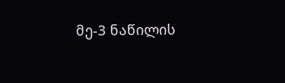მე-3 ნაწილის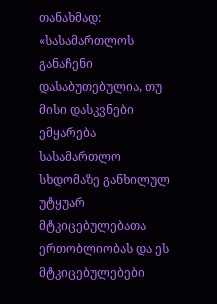თანახმად: «სასამართლოს განაჩენი დასაბუთებულია, თუ მისი დასკვნები ემყარება სასამართლო სხდომაზე განხილულ უტყუარ მტკიცებულებათა ერთობლიობას და ეს მტკიცებულებები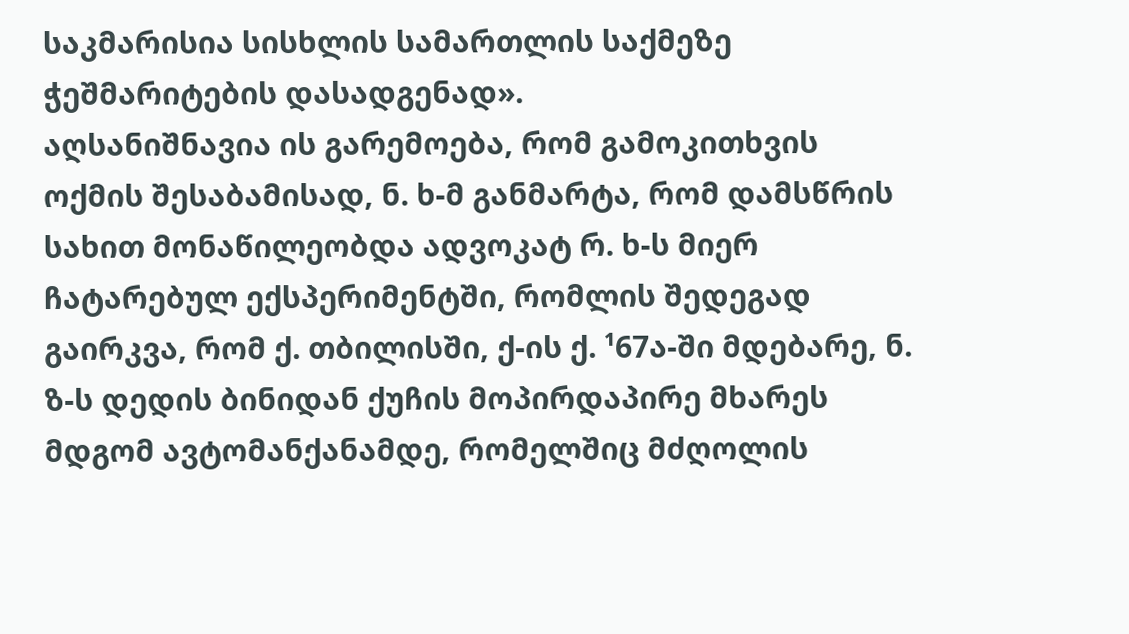საკმარისია სისხლის სამართლის საქმეზე ჭეშმარიტების დასადგენად».
აღსანიშნავია ის გარემოება, რომ გამოკითხვის ოქმის შესაბამისად, ნ. ხ-მ განმარტა, რომ დამსწრის სახით მონაწილეობდა ადვოკატ რ. ხ-ს მიერ ჩატარებულ ექსპერიმენტში, რომლის შედეგად გაირკვა, რომ ქ. თბილისში, ქ-ის ქ. ¹67ა-ში მდებარე, ნ. ზ-ს დედის ბინიდან ქუჩის მოპირდაპირე მხარეს მდგომ ავტომანქანამდე, რომელშიც მძღოლის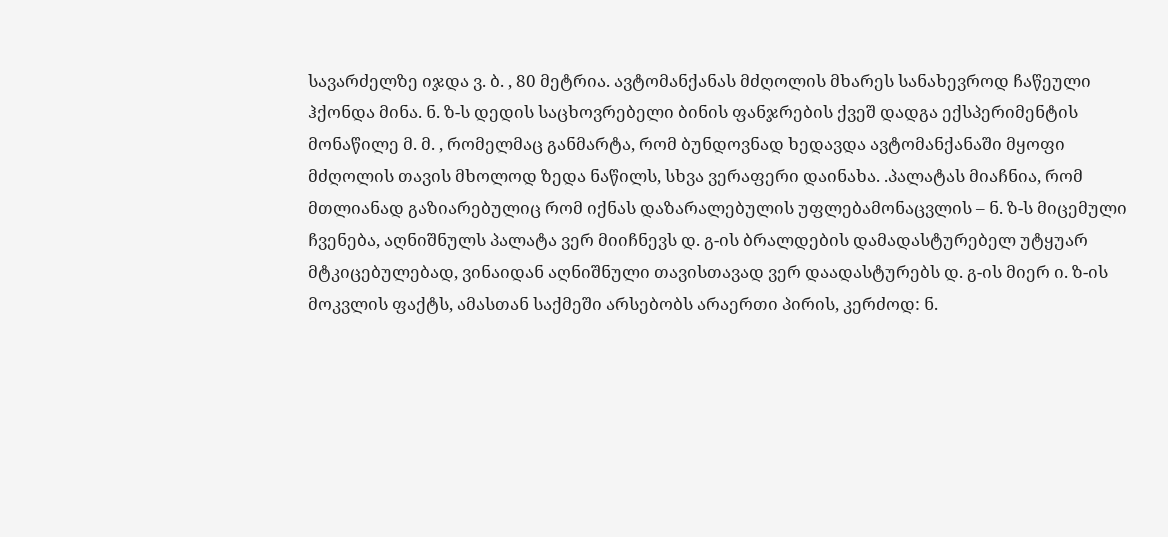სავარძელზე იჯდა ვ. ბ. , 80 მეტრია. ავტომანქანას მძღოლის მხარეს სანახევროდ ჩაწეული ჰქონდა მინა. ნ. ზ-ს დედის საცხოვრებელი ბინის ფანჯრების ქვეშ დადგა ექსპერიმენტის მონაწილე მ. მ. , რომელმაც განმარტა, რომ ბუნდოვნად ხედავდა ავტომანქანაში მყოფი მძღოლის თავის მხოლოდ ზედა ნაწილს, სხვა ვერაფერი დაინახა. .პალატას მიაჩნია, რომ მთლიანად გაზიარებულიც რომ იქნას დაზარალებულის უფლებამონაცვლის – ნ. ზ-ს მიცემული ჩვენება, აღნიშნულს პალატა ვერ მიიჩნევს დ. გ-ის ბრალდების დამადასტურებელ უტყუარ მტკიცებულებად, ვინაიდან აღნიშნული თავისთავად ვერ დაადასტურებს დ. გ-ის მიერ ი. ზ-ის მოკვლის ფაქტს, ამასთან საქმეში არსებობს არაერთი პირის, კერძოდ: ნ.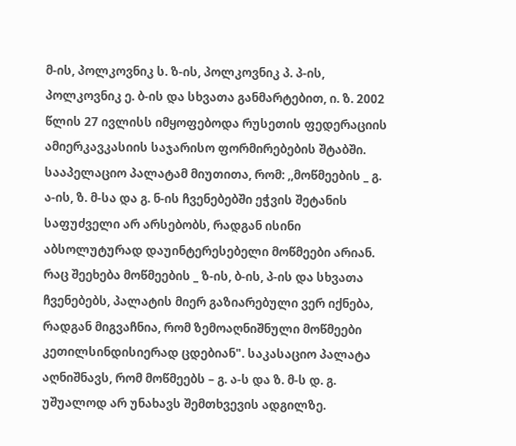მ-ის, პოლკოვნიკ ს. ზ-ის, პოლკოვნიკ პ. პ-ის, პოლკოვნიკ ე. ბ-ის და სხვათა განმარტებით, ი. ზ. 2002 წლის 27 ივლისს იმყოფებოდა რუსეთის ფედერაციის ამიერკავკასიის საჯარისო ფორმირებების შტაბში.
სააპელაციო პალატამ მიუთითა, რომ: ,,მოწმეების _ გ. ა-ის, ზ. მ-სა და გ. ნ-ის ჩვენებებში ეჭვის შეტანის საფუძველი არ არსებობს, რადგან ისინი აბსოლუტურად დაუინტერესებელი მოწმეები არიან. რაც შეეხება მოწმეების _ ზ-ის, ბ-ის, პ-ის და სხვათა ჩვენებებს, პალატის მიერ გაზიარებული ვერ იქნება, რადგან მიგვაჩნია, რომ ზემოაღნიშნული მოწმეები კეთილსინდისიერად ცდებიან". საკასაციო პალატა აღნიშნავს, რომ მოწმეებს – გ. ა-ს და ზ. მ-ს დ. გ. უშუალოდ არ უნახავს შემთხვევის ადგილზე.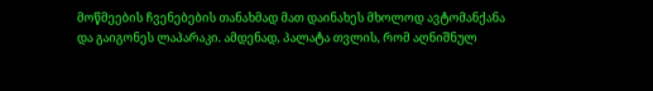მოწმეების ჩვენებების თანახმად მათ დაინახეს მხოლოდ ავტომანქანა და გაიგონეს ლაპარაკი. ამდენად, პალატა თვლის, რომ აღნიშნულ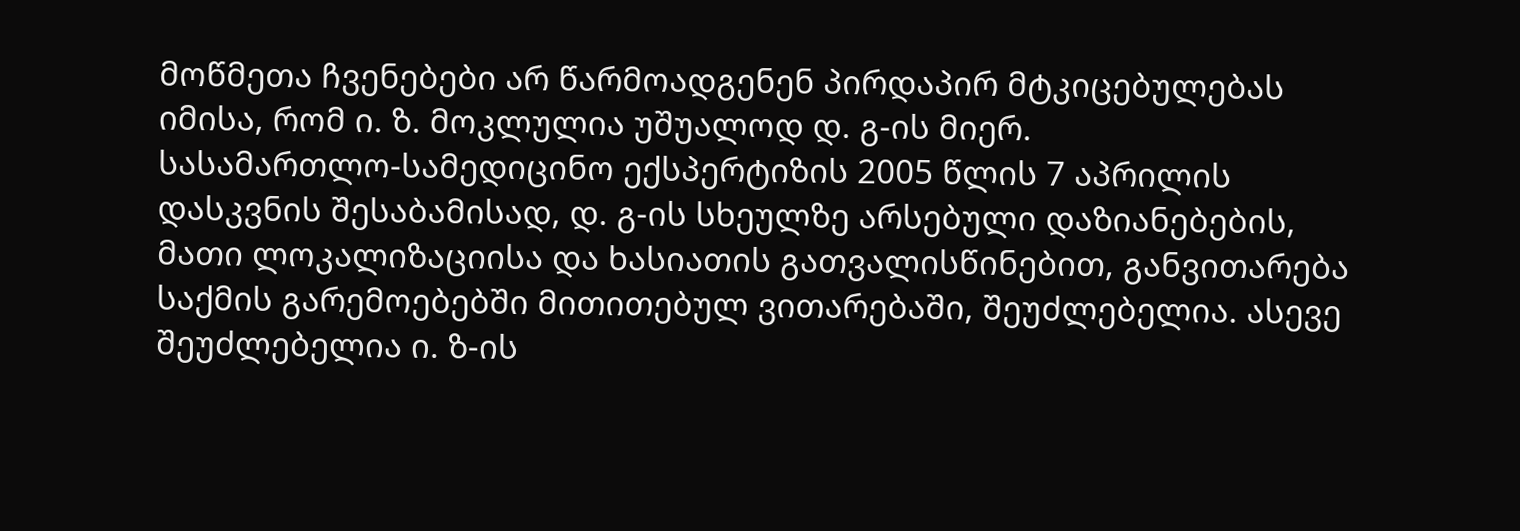მოწმეთა ჩვენებები არ წარმოადგენენ პირდაპირ მტკიცებულებას იმისა, რომ ი. ზ. მოკლულია უშუალოდ დ. გ-ის მიერ.
სასამართლო-სამედიცინო ექსპერტიზის 2005 წლის 7 აპრილის დასკვნის შესაბამისად, დ. გ-ის სხეულზე არსებული დაზიანებების, მათი ლოკალიზაციისა და ხასიათის გათვალისწინებით, განვითარება საქმის გარემოებებში მითითებულ ვითარებაში, შეუძლებელია. ასევე შეუძლებელია ი. ზ-ის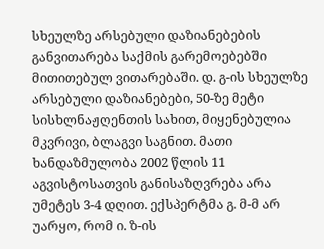სხეულზე არსებული დაზიანებების განვითარება საქმის გარემოებებში მითითებულ ვითარებაში. დ. გ-ის სხეულზე არსებული დაზიანებები, 50-ზე მეტი სისხლნაჟღენთის სახით, მიყენებულია მკვრივი, ბლაგვი საგნით. მათი ხანდაზმულობა 2002 წლის 11 აგვისტოსათვის განისაზღვრება არა უმეტეს 3-4 დღით. ექსპერტმა გ. მ-მ არ უარყო, რომ ი. ზ-ის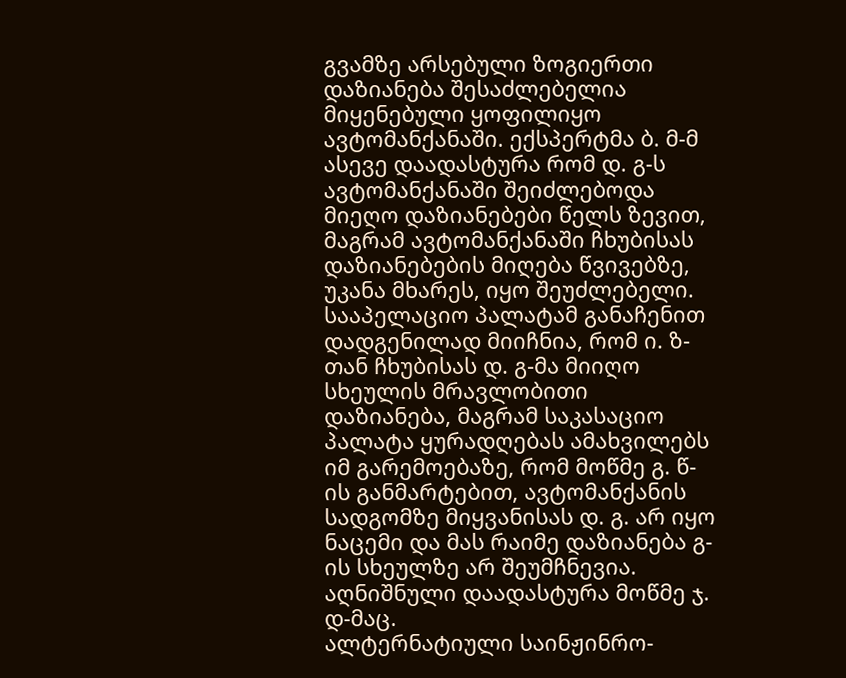გვამზე არსებული ზოგიერთი დაზიანება შესაძლებელია მიყენებული ყოფილიყო ავტომანქანაში. ექსპერტმა ბ. მ-მ ასევე დაადასტურა რომ დ. გ-ს ავტომანქანაში შეიძლებოდა მიეღო დაზიანებები წელს ზევით, მაგრამ ავტომანქანაში ჩხუბისას დაზიანებების მიღება წვივებზე, უკანა მხარეს, იყო შეუძლებელი. სააპელაციო პალატამ განაჩენით დადგენილად მიიჩნია, რომ ი. ზ-თან ჩხუბისას დ. გ-მა მიიღო სხეულის მრავლობითი დაზიანება, მაგრამ საკასაციო პალატა ყურადღებას ამახვილებს იმ გარემოებაზე, რომ მოწმე გ. წ-ის განმარტებით, ავტომანქანის სადგომზე მიყვანისას დ. გ. არ იყო ნაცემი და მას რაიმე დაზიანება გ-ის სხეულზე არ შეუმჩნევია. აღნიშნული დაადასტურა მოწმე ჯ. დ-მაც.
ალტერნატიული საინჟინრო-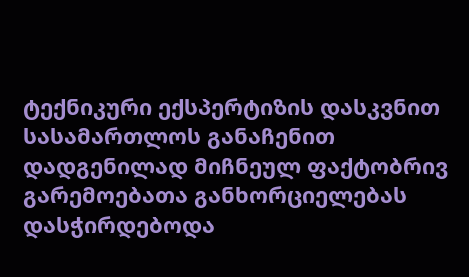ტექნიკური ექსპერტიზის დასკვნით სასამართლოს განაჩენით დადგენილად მიჩნეულ ფაქტობრივ გარემოებათა განხორციელებას დასჭირდებოდა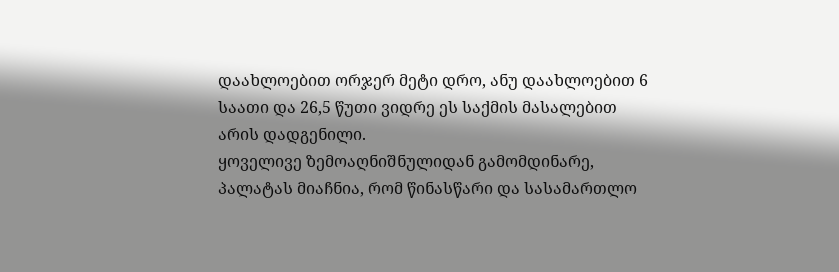დაახლოებით ორჯერ მეტი დრო, ანუ დაახლოებით 6 საათი და 26,5 წუთი ვიდრე ეს საქმის მასალებით არის დადგენილი.
ყოველივე ზემოაღნიშნულიდან გამომდინარე, პალატას მიაჩნია, რომ წინასწარი და სასამართლო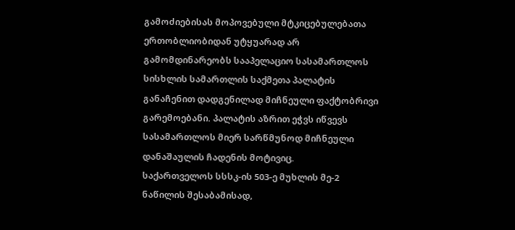გამოძიებისას მოპოვებული მტკიცებულებათა ერთობლიობიდან უტყუარად არ გამომდინარეობს სააპელაციო სასამართლოს სისხლის სამართლის საქმეთა პალატის განაჩენით დადგენილად მიჩნეული ფაქტობრივი გარემოებანი. პალატის აზრით ეჭვს იწვევს სასამართლოს მიერ სარწმუნოდ მიჩნეული დანაშაულის ჩადენის მოტივიც.
საქართველოს სსსკ-ის 503-ე მუხლის მე-2 ნაწილის შესაბამისად,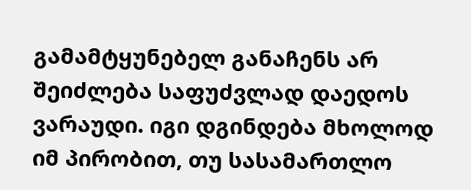გამამტყუნებელ განაჩენს არ შეიძლება საფუძვლად დაედოს ვარაუდი. იგი დგინდება მხოლოდ იმ პირობით, თუ სასამართლო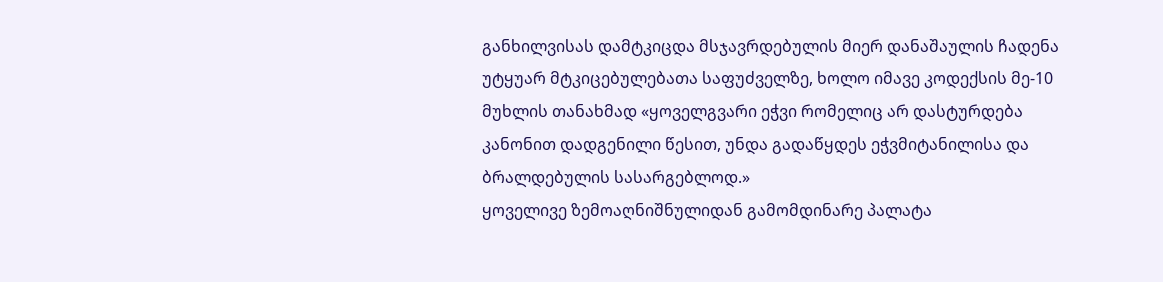განხილვისას დამტკიცდა მსჯავრდებულის მიერ დანაშაულის ჩადენა უტყუარ მტკიცებულებათა საფუძველზე, ხოლო იმავე კოდექსის მე-10 მუხლის თანახმად «ყოველგვარი ეჭვი რომელიც არ დასტურდება კანონით დადგენილი წესით, უნდა გადაწყდეს ეჭვმიტანილისა და ბრალდებულის სასარგებლოდ.»
ყოველივე ზემოაღნიშნულიდან გამომდინარე პალატა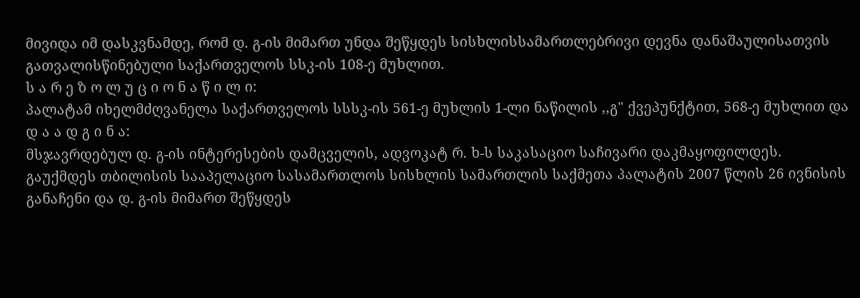მივიდა იმ დასკვნამდე, რომ დ. გ-ის მიმართ უნდა შეწყდეს სისხლისსამართლებრივი დევნა დანაშაულისათვის გათვალისწინებული საქართველოს სსკ-ის 108-ე მუხლით.
ს ა რ ე ზ ო ლ უ ც ი ო ნ ა წ ი ლ ი:
პალატამ იხელმძღვანელა საქართველოს სსსკ-ის 561-ე მუხლის 1-ლი ნაწილის ,,გ" ქვეპუნქტით, 568-ე მუხლით და
დ ა ა დ გ ი ნ ა:
მსჯავრდებულ დ. გ-ის ინტერესების დამცველის, ადვოკატ რ. ხ-ს საკასაციო საჩივარი დაკმაყოფილდეს.
გაუქმდეს თბილისის სააპელაციო სასამართლოს სისხლის სამართლის საქმეთა პალატის 2007 წლის 26 ივნისის განაჩენი და დ. გ-ის მიმართ შეწყდეს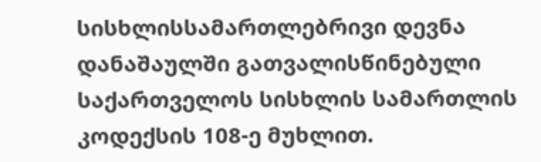სისხლისსამართლებრივი დევნა დანაშაულში გათვალისწინებული საქართველოს სისხლის სამართლის კოდექსის 108-ე მუხლით.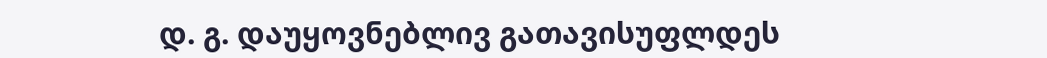დ. გ. დაუყოვნებლივ გათავისუფლდეს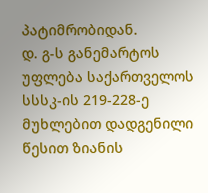პატიმრობიდან.
დ. გ-ს განემარტოს უფლება საქართველოს სსსკ-ის 219-228-ე მუხლებით დადგენილი წესით ზიანის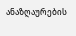ანაზღაურების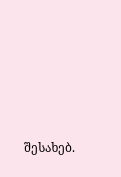შესახებ.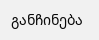განჩინება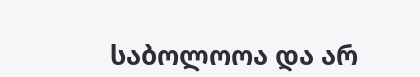საბოლოოა და არ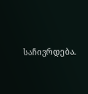საჩივრდება.